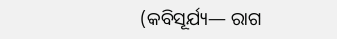(କବିସୂର୍ଯ୍ୟ— ରାଗ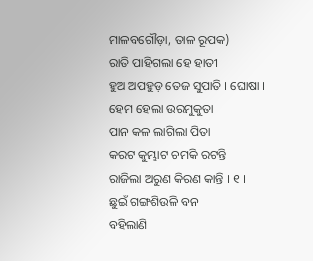ମାଳବଗୌଡ଼ା, ତାଳ ରୂପକ)
ରାତି ପାହିଗଲା ହେ ହାତୀ
ହୁଅ ଅପହୁଡ଼ ତେଜ ସୁପାତି । ଘୋଷା ।
ହେମ ହେଲା ଉରମୁକୁତା
ପାନ କଳ ଲାଗିଲା ପିତା
କରଟ କୁମ୍ଭାଟ ଚମକି ରଟନ୍ତି
ରାଜିଲା ଅରୁଣ କିରଣ କାନ୍ତି । ୧ ।
ଛୁଇଁ ଗଙ୍ଗଶିଉଳି ବନ
ବହିଲାଣି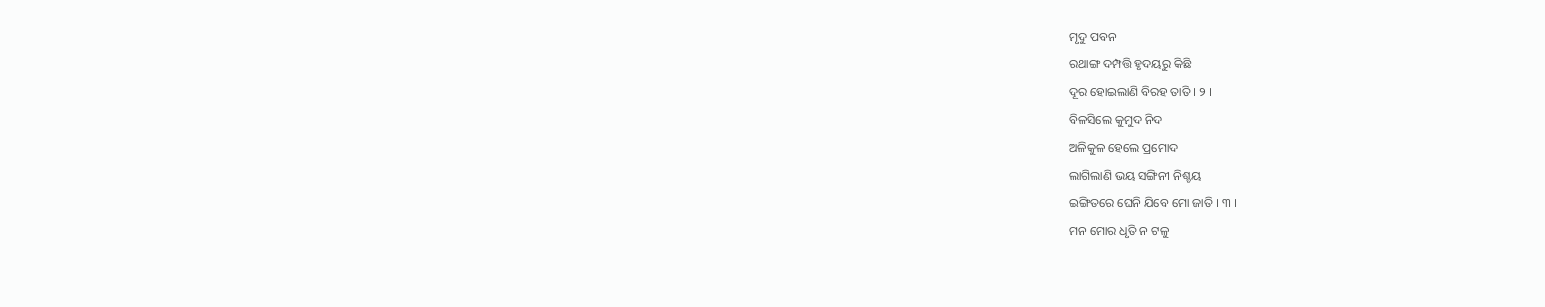ମୃଦୁ ପବନ
ରଥାଙ୍ଗ ଦମ୍ପତ୍ତି ହୃଦୟରୁ କିଛି
ଦୂର ହୋଇଲାଣି ବିରହ ତାତି । ୨ ।
ବିଳସିଲେ କୁମୁଦ ନିଦ
ଅଳିକୁଳ ହେଲେ ପ୍ରମୋଦ
ଲାଗିଲାଣି ଭୟ ସଙ୍ଗିନୀ ନିଶ୍ଚୟ
ଇଙ୍ଗିତରେ ଘେନି ଯିବେ ମୋ ଜାତି । ୩ ।
ମନ ମୋର ଧୃତି ନ ଟଳୁ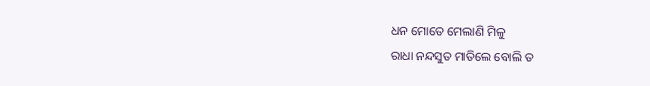ଧନ ମୋତେ ମେଲାଣି ମିଳୁ
ରାଧା ନନ୍ଦସୁତ ମାତିଲେ ବୋଲି ତ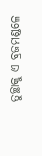ତୁଚ୍ଛାକୁ ଏ ବ୍ରଜମଣ୍ଡଳେ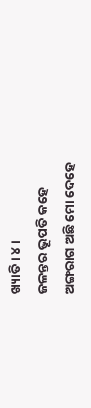ଖ୍ୟାତି । ୪ ।
ଜଳନ୍ତର ଭୂପତି କହେ
ଅଙ୍ଗରାଗ ଅଛି ମୋ ଦେହେ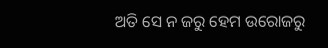ଅତି ସେ ନ ଜରୁ ହେମ ଉରୋଜରୁ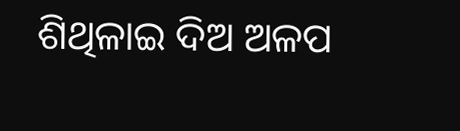ଶିଥିଳାଇ ଦିଅ ଅଳପ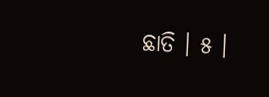ଛାତି । ୫ ।